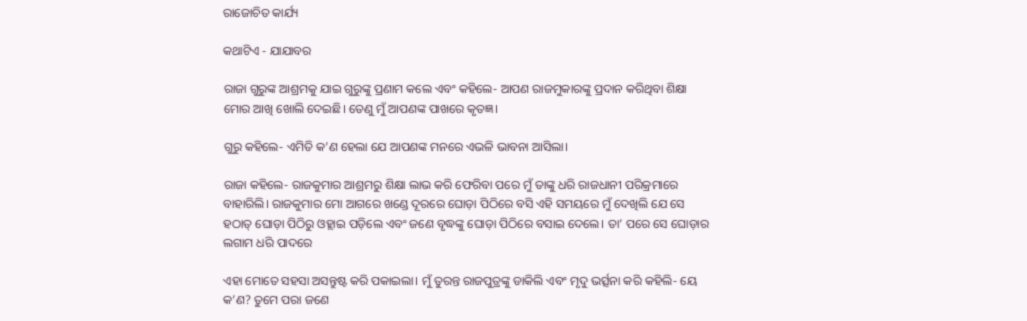ରାଜୋଚିତ କାର୍ଯ୍ୟ

କଥାଟିଏ - ଯାଯାବର

ରାଜା ଗୁରୁଙ୍କ ଆଶ୍ରମକୁ ଯାଇ ଗୁରୁଙ୍କୁ ପ୍ରଣାମ କଲେ ଏବଂ କହିଲେ- ଆପଣ ରାଜମୁକାରଙ୍କୁ ପ୍ରଦାନ କରିଥିବା ଶିକ୍ଷା ମୋର ଆଖି ଖୋଲି ଦେଇଛି। ତେଣୁ ମୁଁ ଆପଣଙ୍କ ପାଖରେ କୃତଜ୍ଞ।

ଗୁରୁ କହିଲେ- ଏମିତି କ’ଣ ହେଲା ଯେ ଆପଣଙ୍କ ମନରେ ଏଭଳି ଭାବନା ଆସିଲା।

ରାଜା କହିଲେ- ରାଜକୁମାର ଆଶ୍ରମରୁ ଶିକ୍ଷା ଲାଭ କରି ଫେରିବା ପରେ ମୁଁ ତାଙ୍କୁ ଧରି ରାଜଧାନୀ ପରିକ୍ରମାରେ ବାହାରିଲି। ରାଜକୁମାର ମୋ ଆଗରେ ଖଣ୍ଡେ ଦୂରରେ ଘୋଡ଼ା ପିଠିରେ ବସି ଏହି ସମୟରେ ମୁଁ ଦେଖିଲି ଯେ ସେ ହଠାତ୍‌ ଘୋଡ଼ା ପିଠିରୁ ଓହ୍ଲାଇ ପଡ଼ିଲେ ଏବଂ ଜଣେ ବୃଦ୍ଧଙ୍କୁ ଘୋଡ଼ା ପିଠିରେ ବସାଇ ଦେଲେ। ତା’ ପରେ ସେ ଘୋଡ଼ାର ଲଗାମ ଧରି ପାଦରେ

ଏହା ମୋତେ ସହସା ଅସନ୍ତୁଷ୍ଟ କରି ପକାଇଲା। ମୁଁ ତୁରନ୍ତ ରାଜପୁତ୍ରଙ୍କୁ ଡାକିଲି ଏବଂ ମୃଦୁ ଭର୍ତ୍ସନା କରି କହିଲି- ୟେ କ’ଣ? ତୁମେ ପରା ଜଣେ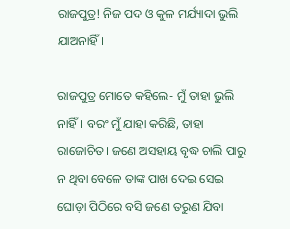ରାଜପୁତ୍ର! ନିଜ ପଦ ଓ କୁଳ ମର୍ଯ୍ୟାଦା ଭୁଲି ଯାଅନାହିଁ।

ରାଜପୁତ୍ର ମୋତେ କହିଲେ- ମୁଁ ତାହା ଭୁଲି ନାହିଁ। ବରଂ ମୁଁ ଯାହା କରିଛି, ତାହା ରାଜୋଚିତ। ଜଣେ ଅସହାୟ ବୃଦ୍ଧ ଚାଲି ପାରୁ ନ ଥିବା ବେଳେ ତାଙ୍କ ପାଖ ଦେଇ ସେଇ ଘୋଡ଼ା‌ ପିଠିରେ ବସି ଜଣେ ତରୁଣ ଯିବା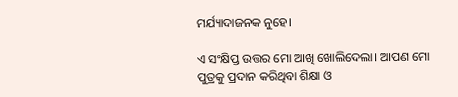ମର୍ଯ୍ୟାଦାଜନକ ନୁହେ।

ଏ ସଂକ୍ଷିପ୍ତ ଉତ୍ତର ମୋ ଆଖି ଖୋଲିଦେଲା। ଆପଣ ମୋ ପୁତ୍ରକୁ ପ୍ରଦାନ କରିଥିବା ଶିକ୍ଷା ଓ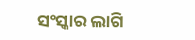ସଂସ୍କାର ଲାଗି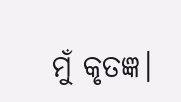ମୁଁ କୃତଜ୍ଞ।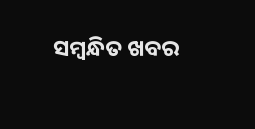ସମ୍ବନ୍ଧିତ ଖବର